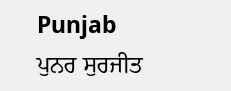Punjab
ਪੁਨਰ ਸੁਰਜੀਤ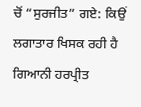ਚੋਂ “ਸੁਰਜੀਤ” ਗਏ: ਕਿਉਂ ਲਗਾਤਾਰ ਖਿਸਕ ਰਹੀ ਹੈ ਗਿਆਨੀ ਹਰਪ੍ਰੀਤ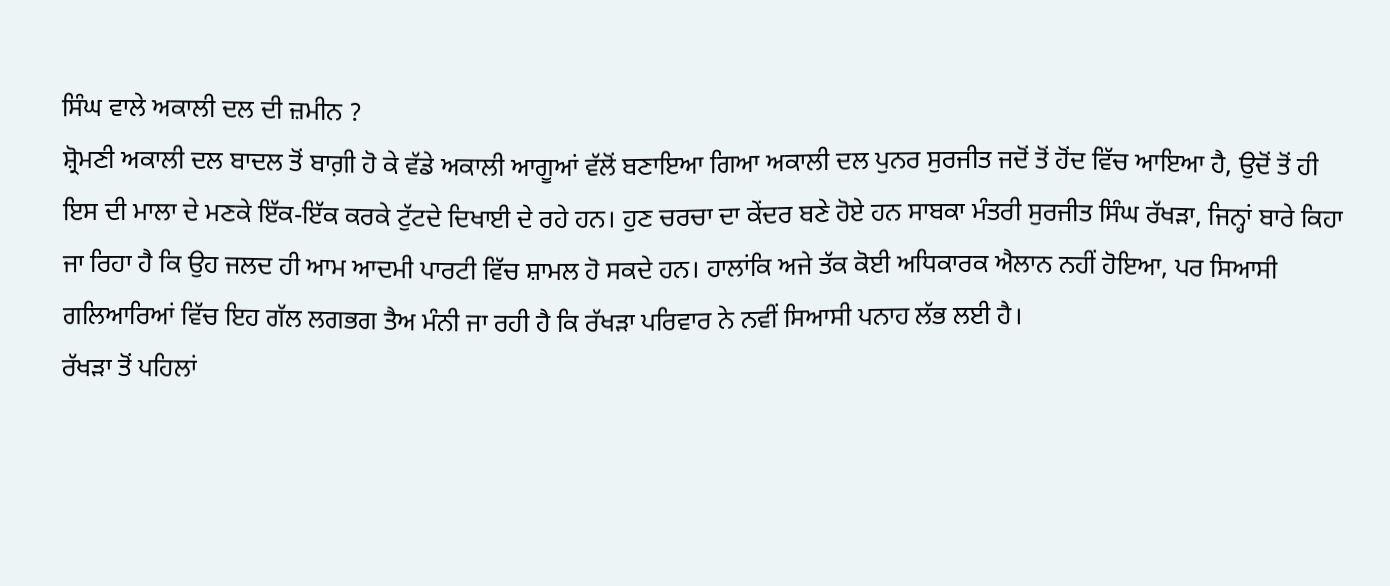ਸਿੰਘ ਵਾਲੇ ਅਕਾਲੀ ਦਲ ਦੀ ਜ਼ਮੀਨ ?
ਸ਼੍ਰੋਮਣੀ ਅਕਾਲੀ ਦਲ ਬਾਦਲ ਤੋਂ ਬਾਗ਼ੀ ਹੋ ਕੇ ਵੱਡੇ ਅਕਾਲੀ ਆਗੂਆਂ ਵੱਲੋਂ ਬਣਾਇਆ ਗਿਆ ਅਕਾਲੀ ਦਲ ਪੁਨਰ ਸੁਰਜੀਤ ਜਦੋਂ ਤੋਂ ਹੋਂਦ ਵਿੱਚ ਆਇਆ ਹੈ, ਉਦੋਂ ਤੋਂ ਹੀ ਇਸ ਦੀ ਮਾਲਾ ਦੇ ਮਣਕੇ ਇੱਕ-ਇੱਕ ਕਰਕੇ ਟੁੱਟਦੇ ਦਿਖਾਈ ਦੇ ਰਹੇ ਹਨ। ਹੁਣ ਚਰਚਾ ਦਾ ਕੇਂਦਰ ਬਣੇ ਹੋਏ ਹਨ ਸਾਬਕਾ ਮੰਤਰੀ ਸੁਰਜੀਤ ਸਿੰਘ ਰੱਖੜਾ, ਜਿਨ੍ਹਾਂ ਬਾਰੇ ਕਿਹਾ ਜਾ ਰਿਹਾ ਹੈ ਕਿ ਉਹ ਜਲਦ ਹੀ ਆਮ ਆਦਮੀ ਪਾਰਟੀ ਵਿੱਚ ਸ਼ਾਮਲ ਹੋ ਸਕਦੇ ਹਨ। ਹਾਲਾਂਕਿ ਅਜੇ ਤੱਕ ਕੋਈ ਅਧਿਕਾਰਕ ਐਲਾਨ ਨਹੀਂ ਹੋਇਆ, ਪਰ ਸਿਆਸੀ ਗਲਿਆਰਿਆਂ ਵਿੱਚ ਇਹ ਗੱਲ ਲਗਭਗ ਤੈਅ ਮੰਨੀ ਜਾ ਰਹੀ ਹੈ ਕਿ ਰੱਖੜਾ ਪਰਿਵਾਰ ਨੇ ਨਵੀਂ ਸਿਆਸੀ ਪਨਾਹ ਲੱਭ ਲਈ ਹੈ।
ਰੱਖੜਾ ਤੋਂ ਪਹਿਲਾਂ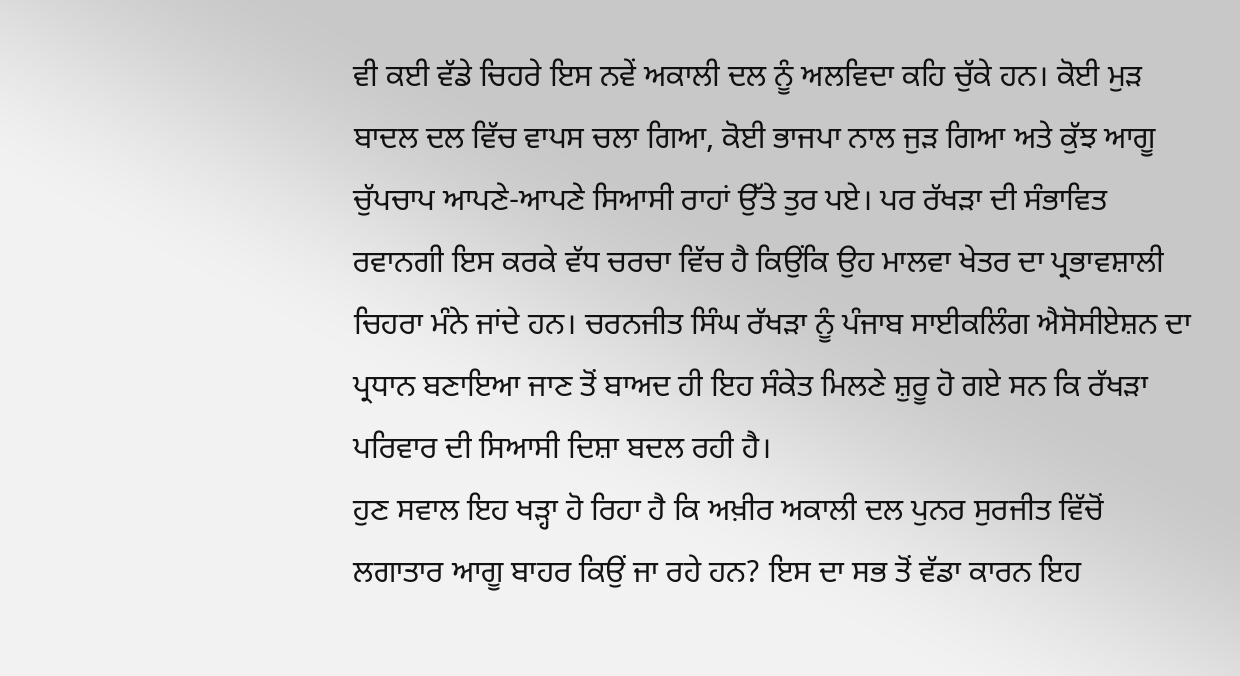ਵੀ ਕਈ ਵੱਡੇ ਚਿਹਰੇ ਇਸ ਨਵੇਂ ਅਕਾਲੀ ਦਲ ਨੂੰ ਅਲਵਿਦਾ ਕਹਿ ਚੁੱਕੇ ਹਨ। ਕੋਈ ਮੁੜ ਬਾਦਲ ਦਲ ਵਿੱਚ ਵਾਪਸ ਚਲਾ ਗਿਆ, ਕੋਈ ਭਾਜਪਾ ਨਾਲ ਜੁੜ ਗਿਆ ਅਤੇ ਕੁੱਝ ਆਗੂ ਚੁੱਪਚਾਪ ਆਪਣੇ-ਆਪਣੇ ਸਿਆਸੀ ਰਾਹਾਂ ਉੱਤੇ ਤੁਰ ਪਏ। ਪਰ ਰੱਖੜਾ ਦੀ ਸੰਭਾਵਿਤ ਰਵਾਨਗੀ ਇਸ ਕਰਕੇ ਵੱਧ ਚਰਚਾ ਵਿੱਚ ਹੈ ਕਿਉਂਕਿ ਉਹ ਮਾਲਵਾ ਖੇਤਰ ਦਾ ਪ੍ਰਭਾਵਸ਼ਾਲੀ ਚਿਹਰਾ ਮੰਨੇ ਜਾਂਦੇ ਹਨ। ਚਰਨਜੀਤ ਸਿੰਘ ਰੱਖੜਾ ਨੂੰ ਪੰਜਾਬ ਸਾਈਕਲਿੰਗ ਐਸੋਸੀਏਸ਼ਨ ਦਾ ਪ੍ਰਧਾਨ ਬਣਾਇਆ ਜਾਣ ਤੋਂ ਬਾਅਦ ਹੀ ਇਹ ਸੰਕੇਤ ਮਿਲਣੇ ਸ਼ੁਰੂ ਹੋ ਗਏ ਸਨ ਕਿ ਰੱਖੜਾ ਪਰਿਵਾਰ ਦੀ ਸਿਆਸੀ ਦਿਸ਼ਾ ਬਦਲ ਰਹੀ ਹੈ।
ਹੁਣ ਸਵਾਲ ਇਹ ਖੜ੍ਹਾ ਹੋ ਰਿਹਾ ਹੈ ਕਿ ਅਖ਼ੀਰ ਅਕਾਲੀ ਦਲ ਪੁਨਰ ਸੁਰਜੀਤ ਵਿੱਚੋਂ ਲਗਾਤਾਰ ਆਗੂ ਬਾਹਰ ਕਿਉਂ ਜਾ ਰਹੇ ਹਨ? ਇਸ ਦਾ ਸਭ ਤੋਂ ਵੱਡਾ ਕਾਰਨ ਇਹ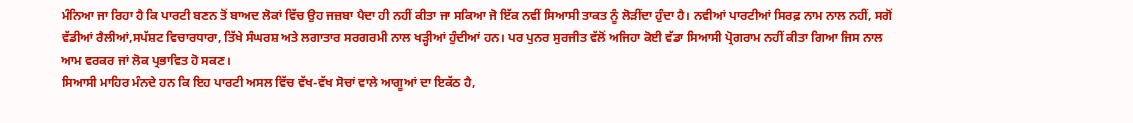ਮੰਨਿਆ ਜਾ ਰਿਹਾ ਹੈ ਕਿ ਪਾਰਟੀ ਬਣਨ ਤੋਂ ਬਾਅਦ ਲੋਕਾਂ ਵਿੱਚ ਉਹ ਜਜ਼ਬਾ ਪੈਦਾ ਹੀ ਨਹੀਂ ਕੀਤਾ ਜਾ ਸਕਿਆ ਜੋ ਇੱਕ ਨਵੀਂ ਸਿਆਸੀ ਤਾਕਤ ਨੂੰ ਲੋੜੀਂਦਾ ਹੁੰਦਾ ਹੈ। ਨਵੀਆਂ ਪਾਰਟੀਆਂ ਸਿਰਫ਼ ਨਾਮ ਨਾਲ ਨਹੀਂ, ਸਗੋਂ ਵੱਡੀਆਂ ਰੈਲੀਆਂ,ਸਪੱਸ਼ਟ ਵਿਚਾਰਧਾਰਾ, ਤਿੱਖੇ ਸੰਘਰਸ਼ ਅਤੇ ਲਗਾਤਾਰ ਸਰਗਰਮੀ ਨਾਲ ਖੜ੍ਹੀਆਂ ਹੁੰਦੀਆਂ ਹਨ। ਪਰ ਪੁਨਰ ਸੁਰਜੀਤ ਵੱਲੋਂ ਅਜਿਹਾ ਕੋਈ ਵੱਡਾ ਸਿਆਸੀ ਪ੍ਰੋਗਰਾਮ ਨਹੀਂ ਕੀਤਾ ਗਿਆ ਜਿਸ ਨਾਲ ਆਮ ਵਰਕਰ ਜਾਂ ਲੋਕ ਪ੍ਰਭਾਵਿਤ ਹੋ ਸਕਣ।
ਸਿਆਸੀ ਮਾਹਿਰ ਮੰਨਦੇ ਹਨ ਕਿ ਇਹ ਪਾਰਟੀ ਅਸਲ ਵਿੱਚ ਵੱਖ-ਵੱਖ ਸੋਚਾਂ ਵਾਲੇ ਆਗੂਆਂ ਦਾ ਇਕੱਠ ਹੈ,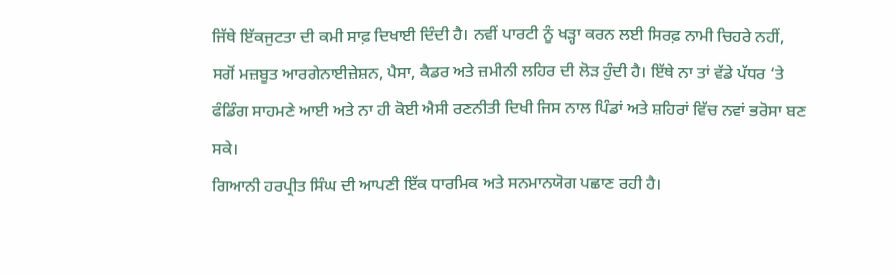ਜਿੱਥੇ ਇੱਕਜੁਟਤਾ ਦੀ ਕਮੀ ਸਾਫ਼ ਦਿਖਾਈ ਦਿੰਦੀ ਹੈ। ਨਵੀਂ ਪਾਰਟੀ ਨੂੰ ਖੜ੍ਹਾ ਕਰਨ ਲਈ ਸਿਰਫ਼ ਨਾਮੀ ਚਿਹਰੇ ਨਹੀਂ, ਸਗੋਂ ਮਜ਼ਬੂਤ ਆਰਗੇਨਾਈਜ਼ੇਸ਼ਨ, ਪੈਸਾ, ਕੈਡਰ ਅਤੇ ਜ਼ਮੀਨੀ ਲਹਿਰ ਦੀ ਲੋੜ ਹੁੰਦੀ ਹੈ। ਇੱਥੇ ਨਾ ਤਾਂ ਵੱਡੇ ਪੱਧਰ ‘ਤੇ ਫੰਡਿੰਗ ਸਾਹਮਣੇ ਆਈ ਅਤੇ ਨਾ ਹੀ ਕੋਈ ਐਸੀ ਰਣਨੀਤੀ ਦਿਖੀ ਜਿਸ ਨਾਲ ਪਿੰਡਾਂ ਅਤੇ ਸ਼ਹਿਰਾਂ ਵਿੱਚ ਨਵਾਂ ਭਰੋਸਾ ਬਣ ਸਕੇ।
ਗਿਆਨੀ ਹਰਪ੍ਰੀਤ ਸਿੰਘ ਦੀ ਆਪਣੀ ਇੱਕ ਧਾਰਮਿਕ ਅਤੇ ਸਨਮਾਨਯੋਗ ਪਛਾਣ ਰਹੀ ਹੈ।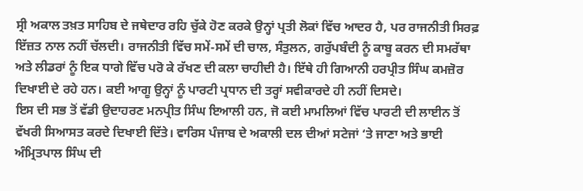ਸ੍ਰੀ ਅਕਾਲ ਤਖ਼ਤ ਸਾਹਿਬ ਦੇ ਜਥੇਦਾਰ ਰਹਿ ਚੁੱਕੇ ਹੋਣ ਕਰਕੇ ਉਨ੍ਹਾਂ ਪ੍ਰਤੀ ਲੋਕਾਂ ਵਿੱਚ ਆਦਰ ਹੈ, ਪਰ ਰਾਜਨੀਤੀ ਸਿਰਫ਼ ਇੱਜ਼ਤ ਨਾਲ ਨਹੀਂ ਚੱਲਦੀ। ਰਾਜਨੀਤੀ ਵਿੱਚ ਸਮੇਂ-ਸਮੇਂ ਦੀ ਚਾਲ, ਸੰਤੁਲਨ, ਗਰੁੱਪਬੰਦੀ ਨੂੰ ਕਾਬੂ ਕਰਨ ਦੀ ਸਮਰੱਥਾ ਅਤੇ ਲੀਡਰਾਂ ਨੂੰ ਇਕ ਧਾਗੇ ਵਿੱਚ ਪਰੋ ਕੇ ਰੱਖਣ ਦੀ ਕਲਾ ਚਾਹੀਦੀ ਹੈ। ਇੱਥੇ ਹੀ ਗਿਆਨੀ ਹਰਪ੍ਰੀਤ ਸਿੰਘ ਕਮਜ਼ੋਰ ਦਿਖਾਈ ਦੇ ਰਹੇ ਹਨ। ਕਈ ਆਗੂ ਉਨ੍ਹਾਂ ਨੂੰ ਪਾਰਟੀ ਪ੍ਰਧਾਨ ਦੀ ਤਰ੍ਹਾਂ ਸਵੀਕਾਰਦੇ ਹੀ ਨਹੀਂ ਦਿਸਦੇ।
ਇਸ ਦੀ ਸਭ ਤੋਂ ਵੱਡੀ ਉਦਾਹਰਣ ਮਨਪ੍ਰੀਤ ਸਿੰਘ ਇਆਲੀ ਹਨ, ਜੋ ਕਈ ਮਾਮਲਿਆਂ ਵਿੱਚ ਪਾਰਟੀ ਦੀ ਲਾਈਨ ਤੋਂ ਵੱਖਰੀ ਸਿਆਸਤ ਕਰਦੇ ਦਿਖਾਈ ਦਿੱਤੇ। ਵਾਰਿਸ ਪੰਜਾਬ ਦੇ ਅਕਾਲੀ ਦਲ ਦੀਆਂ ਸਟੇਜਾਂ ‘ਤੇ ਜਾਣਾ ਅਤੇ ਭਾਈ ਅੰਮ੍ਰਿਤਪਾਲ ਸਿੰਘ ਦੀ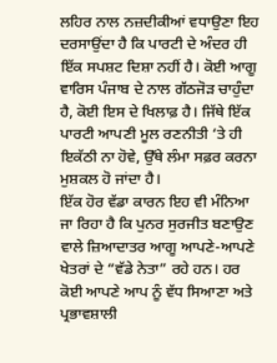ਲਹਿਰ ਨਾਲ ਨਜ਼ਦੀਕੀਆਂ ਵਧਾਉਣਾ ਇਹ ਦਰਸਾਉਂਦਾ ਹੈ ਕਿ ਪਾਰਟੀ ਦੇ ਅੰਦਰ ਹੀ ਇੱਕ ਸਪਸ਼ਟ ਦਿਸ਼ਾ ਨਹੀਂ ਹੈ। ਕੋਈ ਆਗੂ ਵਾਰਿਸ ਪੰਜਾਬ ਦੇ ਨਾਲ ਗੱਠਜੋੜ ਚਾਹੁੰਦਾ ਹੈ, ਕੋਈ ਇਸ ਦੇ ਖਿਲਾਫ਼ ਹੈ। ਜਿੱਥੇ ਇੱਕ ਪਾਰਟੀ ਆਪਣੀ ਮੂਲ ਰਣਨੀਤੀ ‘ਤੇ ਹੀ ਇਕੱਠੀ ਨਾ ਹੋਵੇ, ਉੱਥੇ ਲੰਮਾ ਸਫ਼ਰ ਕਰਨਾ ਮੁਸ਼ਕਲ ਹੋ ਜਾਂਦਾ ਹੈ।
ਇੱਕ ਹੋਰ ਵੱਡਾ ਕਾਰਨ ਇਹ ਵੀ ਮੰਨਿਆ ਜਾ ਰਿਹਾ ਹੈ ਕਿ ਪੁਨਰ ਸੁਰਜੀਤ ਬਣਾਉਣ ਵਾਲੇ ਜ਼ਿਆਦਾਤਰ ਆਗੂ ਆਪਣੇ-ਆਪਣੇ ਖੇਤਰਾਂ ਦੇ “ਵੱਡੇ ਨੇਤਾ” ਰਹੇ ਹਨ। ਹਰ ਕੋਈ ਆਪਣੇ ਆਪ ਨੂੰ ਵੱਧ ਸਿਆਣਾ ਅਤੇ ਪ੍ਰਭਾਵਸ਼ਾਲੀ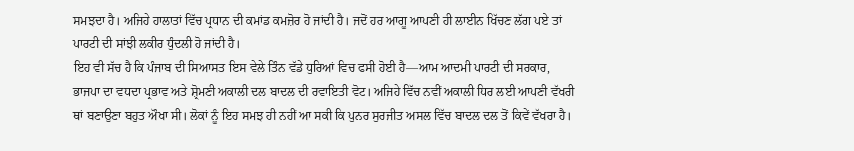ਸਮਝਦਾ ਹੈ। ਅਜਿਹੇ ਹਾਲਾਤਾਂ ਵਿੱਚ ਪ੍ਰਧਾਨ ਦੀ ਕਮਾਂਡ ਕਮਜ਼ੋਰ ਹੋ ਜਾਂਦੀ ਹੈ। ਜਦੋਂ ਹਰ ਆਗੂ ਆਪਣੀ ਹੀ ਲਾਈਨ ਖਿੱਚਣ ਲੱਗ ਪਏ ਤਾਂ ਪਾਰਟੀ ਦੀ ਸਾਂਝੀ ਲਕੀਰ ਧੁੰਦਲੀ ਹੋ ਜਾਂਦੀ ਹੈ।
ਇਹ ਵੀ ਸੱਚ ਹੈ ਕਿ ਪੰਜਾਬ ਦੀ ਸਿਆਸਤ ਇਸ ਵੇਲੇ ਤਿੰਨ ਵੱਡੇ ਧੁਰਿਆਂ ਵਿਚ ਫਸੀ ਹੋਈ ਹੈ—ਆਮ ਆਦਮੀ ਪਾਰਟੀ ਦੀ ਸਰਕਾਰ, ਭਾਜਪਾ ਦਾ ਵਧਦਾ ਪ੍ਰਭਾਵ ਅਤੇ ਸ਼੍ਰੋਮਣੀ ਅਕਾਲੀ ਦਲ ਬਾਦਲ ਦੀ ਰਵਾਇਤੀ ਵੋਟ। ਅਜਿਹੇ ਵਿੱਚ ਨਵੀਂ ਅਕਾਲੀ ਧਿਰ ਲਈ ਆਪਣੀ ਵੱਖਰੀ ਥਾਂ ਬਣਾਉਣਾ ਬਹੁਤ ਔਖਾ ਸੀ। ਲੋਕਾਂ ਨੂੰ ਇਹ ਸਮਝ ਹੀ ਨਹੀਂ ਆ ਸਕੀ ਕਿ ਪੁਨਰ ਸੁਰਜੀਤ ਅਸਲ ਵਿੱਚ ਬਾਦਲ ਦਲ ਤੋਂ ਕਿਵੇਂ ਵੱਖਰਾ ਹੈ।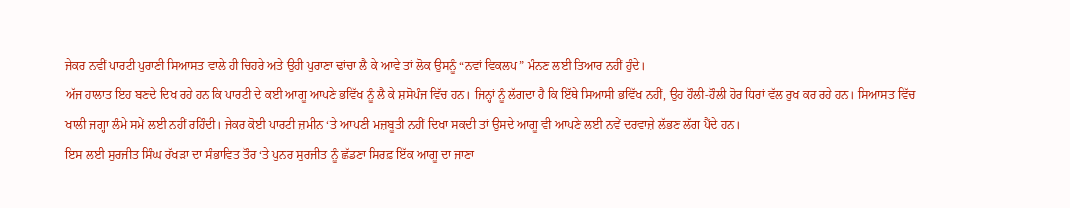ਜੇਕਰ ਨਵੀਂ ਪਾਰਟੀ ਪੁਰਾਣੀ ਸਿਆਸਤ ਵਾਲੇ ਹੀ ਚਿਹਰੇ ਅਤੇ ਉਹੀ ਪੁਰਾਣਾ ਢਾਂਚਾ ਲੈ ਕੇ ਆਵੇ ਤਾਂ ਲੋਕ ਉਸਨੂੰ “ਨਵਾਂ ਵਿਕਲਪ” ਮੰਨਣ ਲਈ ਤਿਆਰ ਨਹੀਂ ਹੁੰਦੇ।
ਅੱਜ ਹਾਲਾਤ ਇਹ ਬਣਦੇ ਦਿਖ ਰਹੇ ਹਨ ਕਿ ਪਾਰਟੀ ਦੇ ਕਈ ਆਗੂ ਆਪਣੇ ਭਵਿੱਖ ਨੂੰ ਲੈ ਕੇ ਸ਼ਸੋਪੰਜ ਵਿੱਚ ਹਨ। ਜਿਨ੍ਹਾਂ ਨੂੰ ਲੱਗਦਾ ਹੈ ਕਿ ਇੱਥੇ ਸਿਆਸੀ ਭਵਿੱਖ ਨਹੀਂ, ਉਹ ਹੌਲੀ-ਹੌਲੀ ਹੋਰ ਧਿਰਾਂ ਵੱਲ ਰੁਖ ਕਰ ਰਹੇ ਹਨ। ਸਿਆਸਤ ਵਿੱਚ ਖਾਲੀ ਜਗ੍ਹਾ ਲੰਮੇ ਸਮੇਂ ਲਈ ਨਹੀਂ ਰਹਿੰਦੀ। ਜੇਕਰ ਕੋਈ ਪਾਰਟੀ ਜ਼ਮੀਨ ‘ਤੇ ਆਪਣੀ ਮਜ਼ਬੂਤੀ ਨਹੀਂ ਦਿਖਾ ਸਕਦੀ ਤਾਂ ਉਸਦੇ ਆਗੂ ਵੀ ਆਪਣੇ ਲਈ ਨਵੇਂ ਦਰਵਾਜ਼ੇ ਲੱਭਣ ਲੱਗ ਪੈਂਦੇ ਹਨ।
ਇਸ ਲਈ ਸੁਰਜੀਤ ਸਿੰਘ ਰੱਖੜਾ ਦਾ ਸੰਭਾਵਿਤ ਤੌਰ ‘ਤੇ ਪੁਨਰ ਸੁਰਜੀਤ ਨੂੰ ਛੱਡਣਾ ਸਿਰਫ਼ ਇੱਕ ਆਗੂ ਦਾ ਜਾਣਾ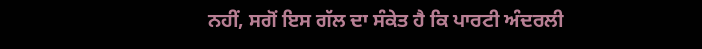ਨਹੀਂ, ਸਗੋਂ ਇਸ ਗੱਲ ਦਾ ਸੰਕੇਤ ਹੈ ਕਿ ਪਾਰਟੀ ਅੰਦਰਲੀ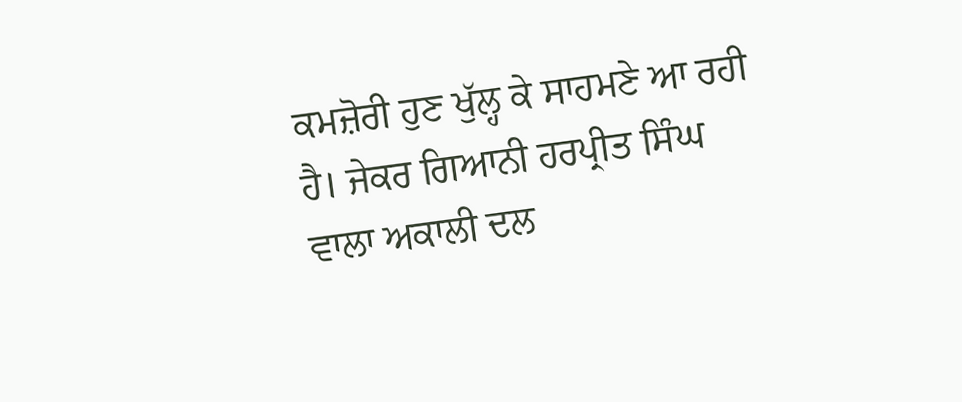ਕਮਜ਼ੋਰੀ ਹੁਣ ਖੁੱਲ੍ਹ ਕੇ ਸਾਹਮਣੇ ਆ ਰਹੀ ਹੈ। ਜੇਕਰ ਗਿਆਨੀ ਹਰਪ੍ਰੀਤ ਸਿੰਘ ਵਾਲਾ ਅਕਾਲੀ ਦਲ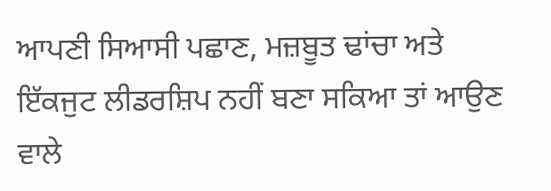ਆਪਣੀ ਸਿਆਸੀ ਪਛਾਣ, ਮਜ਼ਬੂਤ ਢਾਂਚਾ ਅਤੇ ਇੱਕਜੁਟ ਲੀਡਰਸ਼ਿਪ ਨਹੀਂ ਬਣਾ ਸਕਿਆ ਤਾਂ ਆਉਣ ਵਾਲੇ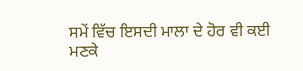ਸਮੇਂ ਵਿੱਚ ਇਸਦੀ ਮਾਲਾ ਦੇ ਹੋਰ ਵੀ ਕਈ ਮਣਕੇ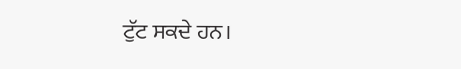ਟੁੱਟ ਸਕਦੇ ਹਨ।